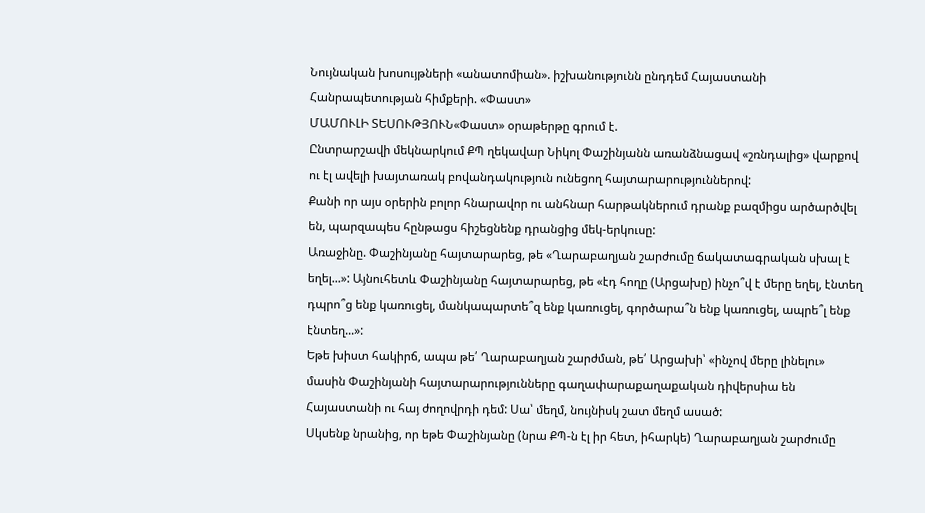Նույնական խոսույթների «անատոմիան». իշխանությունն ընդդեմ Հայաստանի Հանրապետության հիմքերի. «Փաստ»
ՄԱՄՈՒԼԻ ՏԵՍՈՒԹՅՈՒՆ«Փաստ» օրաթերթը գրում է.
Ընտրարշավի մեկնարկում ՔՊ ղեկավար Նիկոլ Փաշինյանն առանձնացավ «շռնդալից» վարքով ու էլ ավելի խայտառակ բովանդակություն ունեցող հայտարարություններով:
Քանի որ այս օրերին բոլոր հնարավոր ու անհնար հարթակներում դրանք բազմիցս արծարծվել են, պարզապես հընթացս հիշեցնենք դրանցից մեկ-երկուսը:
Առաջինը. Փաշինյանը հայտարարեց, թե «Ղարաբաղյան շարժումը ճակատագրական սխալ է եղել...»: Այնուհետև Փաշինյանը հայտարարեց, թե «էդ հողը (Արցախը) ինչո՞վ է մերը եղել, էնտեղ դպրո՞ց ենք կառուցել, մանկապարտե՞զ ենք կառուցել, գործարա՞ն ենք կառուցել, ապրե՞լ ենք էնտեղ...»:
Եթե խիստ հակիրճ, ապա թե՛ Ղարաբաղյան շարժման, թե՛ Արցախի՝ «ինչով մերը լինելու» մասին Փաշինյանի հայտարարությունները գաղափարաքաղաքական դիվերսիա են Հայաստանի ու հայ ժողովրդի դեմ: Սա՝ մեղմ, նույնիսկ շատ մեղմ ասած:
Սկսենք նրանից, որ եթե Փաշինյանը (նրա ՔՊ-ն էլ իր հետ, իհարկե) Ղարաբաղյան շարժումը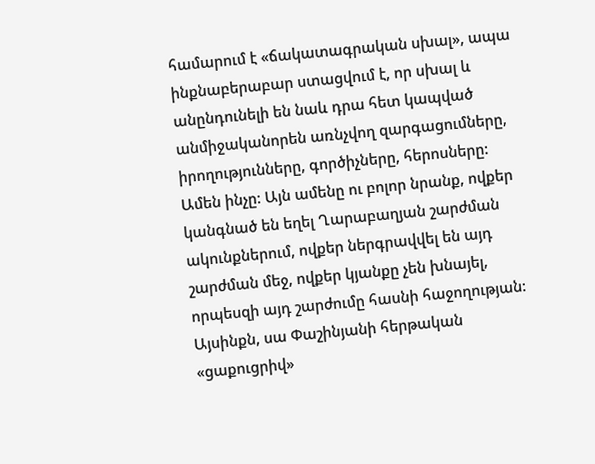համարում է «ճակատագրական սխալ», ապա ինքնաբերաբար ստացվում է, որ սխալ և անընդունելի են նաև դրա հետ կապված անմիջականորեն առնչվող զարգացումները, իրողությունները, գործիչները, հերոսները: Ամեն ինչը: Այն ամենը ու բոլոր նրանք, ովքեր կանգնած են եղել Ղարաբաղյան շարժման ակունքներում, ովքեր ներգրավվել են այդ շարժման մեջ, ովքեր կյանքը չեն խնայել, որպեսզի այդ շարժումը հասնի հաջողության:
Այսինքն, սա Փաշինյանի հերթական «ցաքուցրիվ»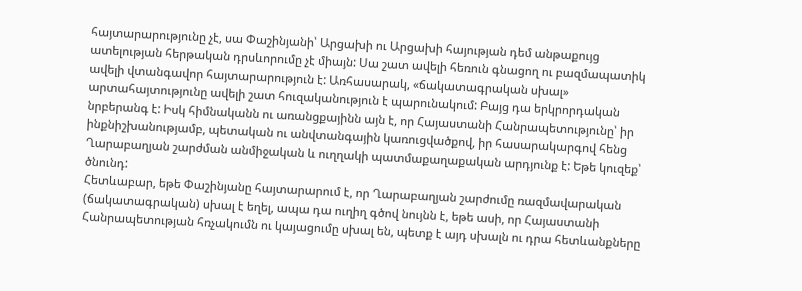հայտարարությունը չէ, սա Փաշինյանի՝ Արցախի ու Արցախի հայության դեմ անթաքույց ատելության հերթական դրսևորումը չէ միայն: Սա շատ ավելի հեռուն գնացող ու բազմապատիկ ավելի վտանգավոր հայտարարություն է: Առհասարակ, «ճակատագրական սխալ» արտահայտությունը ավելի շատ հուզականություն է պարունակում: Բայց դա երկրորդական նրբերանգ է: Իսկ հիմնականն ու առանցքայինն այն է, որ Հայաստանի Հանրապետությունը՝ իր ինքնիշխանությամբ, պետական ու անվտանգային կառուցվածքով, իր հասարակարգով հենց Ղարաբաղյան շարժման անմիջական և ուղղակի պատմաքաղաքական արդյունք է: Եթե կուզեք՝ ծնունդ:
Հետևաբար, եթե Փաշինյանը հայտարարում է, որ Ղարաբաղյան շարժումը ռազմավարական (ճակատագրական) սխալ է եղել, ապա դա ուղիղ գծով նույնն է, եթե ասի, որ Հայաստանի Հանրապետության հռչակումն ու կայացումը սխալ են, պետք է այդ սխալն ու դրա հետևանքները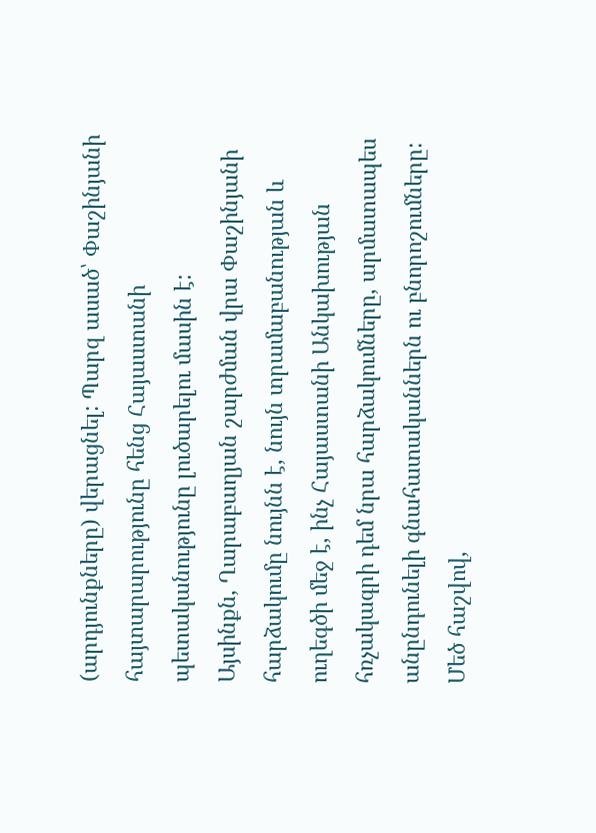(արդյունքները) վերացնել: Պարզ ասած՝ Փաշինյանի հայտարարությունը հենց Հայաստանի պետականությունը լուծարելու մասին է:
Այսինքն, Ղարաբաղյան շարժման վրա Փաշինյանի հարձակումը նույնն է, նույն տրամաբանության և ուղեգծի մեջ է, ինչ Հայաստանի Անկախության հռչակագրի դեմ նրա հարձակումները, արմատապես անընդունելի գնահատականներն ու բնորոշումները: Մեծ հաշվով,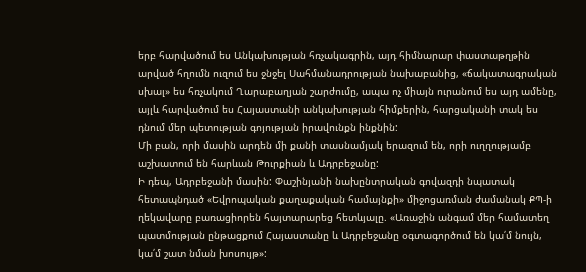երբ հարվածում ես Անկախության հռչակագրին, այդ հիմնարար փաստաթղթին արված հղումն ուզում ես ջնջել Սահմանադրության նախաբանից, «ճակատագրական սխալ» ես հռչակում Ղարաբաղյան շարժումը, ապա ոչ միայն ուրանում ես այդ ամենը, այլև հարվածում ես Հայաստանի անկախության հիմքերին, հարցականի տակ ես դնում մեր պետության գոյության իրավունքն ինքնին:
Մի բան, որի մասին արդեն մի քանի տասնամյակ երազում են, որի ուղղությամբ աշխատում են հարևան Թուրքիան և Ադրբեջանը:
Ի դեպ, Ադրբեջանի մասին: Փաշինյանի նախընտրական գովազդի նպատակ հետապնդած «Եվրոպական քաղաքական համայնքի» միջոցառման ժամանակ ՔՊ-ի ղեկավարը բառացիորեն հայտարարեց հետևյալը. «Առաջին անգամ մեր համատեղ պատմության ընթացքում Հայաստանը և Ադրբեջանը օգտագործում են կա՛մ նույն, կա՛մ շատ նման խոսույթ»: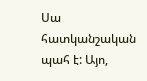Սա հատկանշական պահ է: Այո,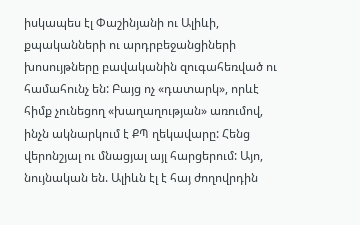իսկապես էլ Փաշինյանի ու Ալիևի, քպականների ու արդրբեջանցիների խոսույթները բավականին զուգահեռված ու համահունչ են: Բայց ոչ «դատարկ», որևէ հիմք չունեցող «խաղաղության» առումով, ինչն ակնարկում է ՔՊ ղեկավարը: Հենց վերոնշյալ ու մնացյալ այլ հարցերում: Այո, նույնական են. Ալիևն էլ է հայ ժողովրդին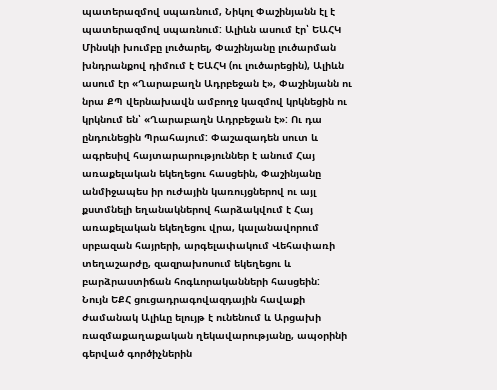պատերազմով սպառնում, Նիկոլ Փաշինյանն էլ է պատերազմով սպառնում: Ալիևն ասում էր՝ ԵԱՀԿ Մինսկի խումբը լուծարել, Փաշինյանը լուծարման խնդրանքով դիմում է ԵԱՀԿ (ու լուծարեցին), Ալիևն ասում էր «Ղարաբաղն Ադրբեջան է», Փաշինյանն ու նրա ՔՊ վերնախավն ամբողջ կազմով կրկնեցին ու կրկնում են՝ «Ղարաբաղն Ադրբեջան է»: Ու դա ընդունեցին Պրահայում: Փաշազադեն սուտ և ագրեսիվ հայտարարություններ է անում Հայ առաքելական եկեղեցու հասցեին, Փաշինյանը անմիջապես իր ուժային կառույցներով ու այլ քստմնելի եղանակներով հարձակվում է Հայ առաքելական եկեղեցու վրա, կալանավորում սրբազան հայրերի, արգելափակում Վեհափառի տեղաշարժը, զազրախոսում եկեղեցու և բարձրաստիճան հոգևորականների հասցեին:
Նույն ԵՔՀ ցուցադրագովազդային հավաքի ժամանակ Ալիևը ելույթ է ունենում և Արցախի ռազմաքաղաքական ղեկավարությանը, ապօրինի գերված գործիչներին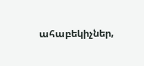ահաբեկիչներ,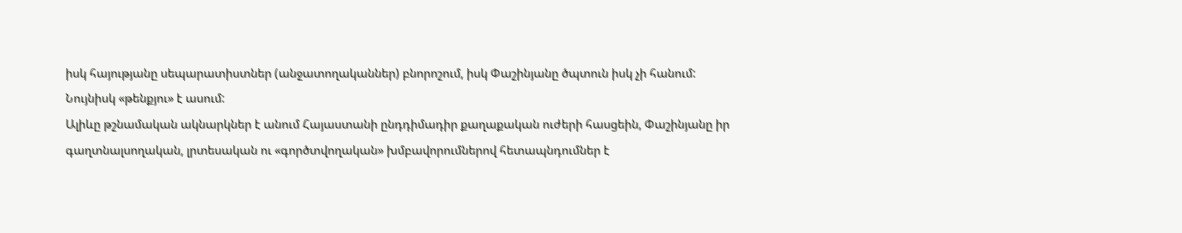իսկ հայությանը սեպարատիստներ (անջատողականներ) բնորոշում, իսկ Փաշինյանը ծպտուն իսկ չի հանում: Նույնիսկ «թենքյու» է ասում:
Ալիևը թշնամական ակնարկներ է անում Հայաստանի ընդդիմադիր քաղաքական ուժերի հասցեին, Փաշինյանը իր գաղտնալսողական, լրտեսական ու «գործտվողական» խմբավորումներով հետապնդումներ է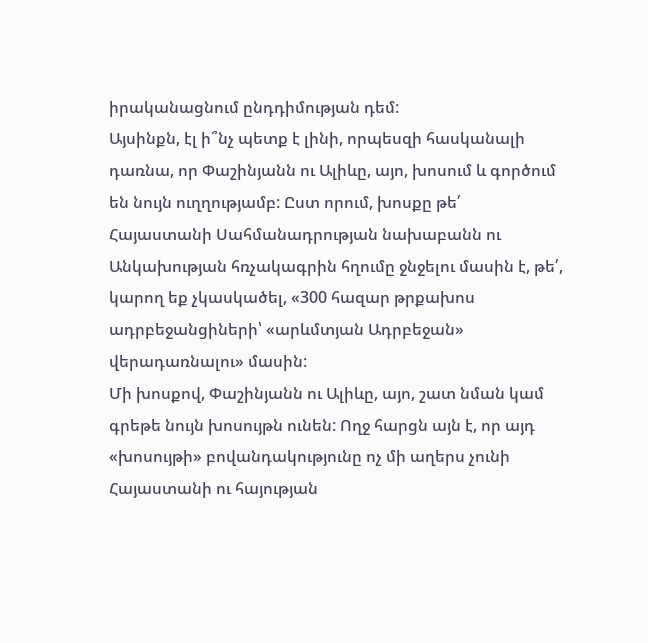իրականացնում ընդդիմության դեմ:
Այսինքն, էլ ի՞նչ պետք է լինի, որպեսզի հասկանալի դառնա, որ Փաշինյանն ու Ալիևը, այո, խոսում և գործում են նույն ուղղությամբ: Ըստ որում, խոսքը թե՛ Հայաստանի Սահմանադրության նախաբանն ու Անկախության հռչակագրին հղումը ջնջելու մասին է, թե՛, կարող եք չկասկածել, «300 հազար թրքախոս ադրբեջանցիների՝ «արևմտյան Ադրբեջան» վերադառնալու» մասին:
Մի խոսքով, Փաշինյանն ու Ալիևը, այո, շատ նման կամ գրեթե նույն խոսույթն ունեն: Ողջ հարցն այն է, որ այդ «խոսույթի» բովանդակությունը ոչ մի աղերս չունի Հայաստանի ու հայության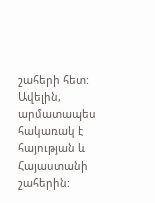շահերի հետ: Ավելին, արմատապես հակառակ է հայության և Հայաստանի շահերին: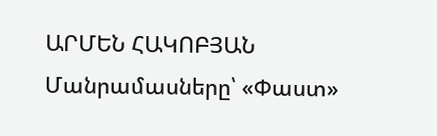ԱՐՄԵՆ ՀԱԿՈԲՅԱՆ
Մանրամասները՝ «Փաստ»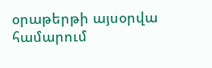օրաթերթի այսօրվա համարում